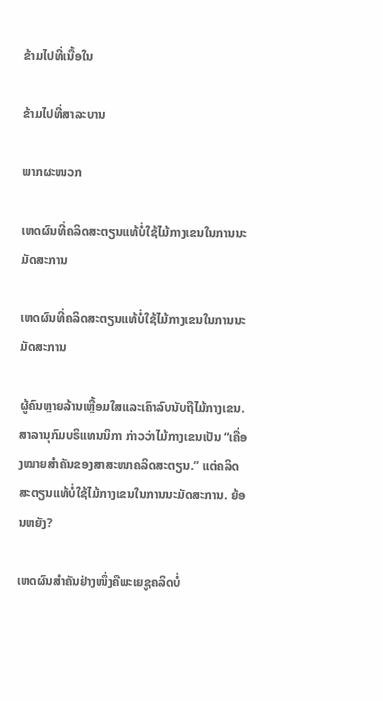ຂ້າມໄປທີ່ເນື້ອໃນ

ຂ້າມໄປທີ່ສາລະບານ

ພາກຜະໜວກ

ເຫດຜົນທີ່ຄລິດສະຕຽນແທ້ບໍ່ໃຊ້ໄມ້ກາງເຂນໃນການນະມັດສະການ

ເຫດຜົນທີ່ຄລິດສະຕຽນແທ້ບໍ່ໃຊ້ໄມ້ກາງເຂນໃນການນະມັດສະການ

ຜູ້ຄົນຫຼາຍລ້ານເຫຼື້ອມໃສແລະເຄົາລົບນັບຖືໄມ້ກາງເຂນ. ສາລານຸກົມບຣິແທນນິກາ ກ່າວວ່າໄມ້ກາງເຂນເປັນ “ເຄື່ອງໝາຍສຳຄັນຂອງສາສະໜາຄລິດສະຕຽນ.” ແຕ່ຄລິດສະຕຽນແທ້ບໍ່ໃຊ້ໄມ້ກາງເຂນໃນການນະມັດສະການ. ຍ້ອນຫຍັງ?

ເຫດຜົນສຳຄັນຢ່າງໜຶ່ງຄືພະເຍຊູຄລິດບໍ່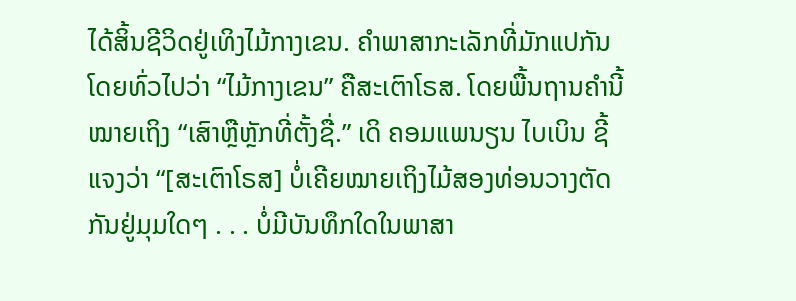ໄດ້ສິ້ນຊີວິດຢູ່ເທິງໄມ້ກາງເຂນ. ຄຳພາສາກະເລັກທີ່ມັກແປກັນໂດຍທົ່ວໄປວ່າ “ໄມ້ກາງເຂນ” ຄືສະເຕົາໂຣສ. ໂດຍພື້ນຖານຄຳນີ້ໝາຍເຖິງ “ເສົາຫຼືຫຼັກທີ່ຕັ້ງຊື່.” ເດິ ຄອມແພນຽນ ໄບເບິນ ຊີ້ແຈງວ່າ “[ສະເຕົາໂຣສ] ບໍ່ເຄີຍໝາຍເຖິງໄມ້ສອງທ່ອນວາງຕັດກັນຢູ່ມຸມໃດໆ . . . ບໍ່ມີບັນທຶກໃດໃນພາສາ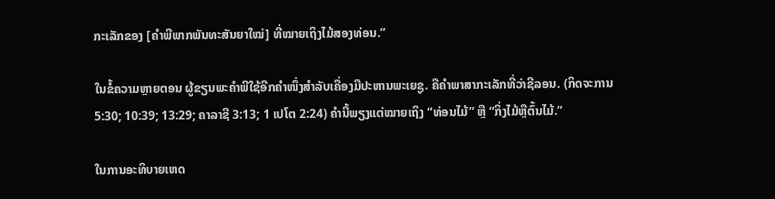ກະເລັກຂອງ [ຄຳພີພາກພັນທະສັນຍາໃໝ່] ທີ່ໝາຍເຖິງໄມ້ສອງທ່ອນ.”

ໃນຂໍ້ຄວາມຫຼາຍຕອນ ຜູ້ຂຽນພະຄຳພີໃຊ້ອີກຄຳໜຶ່ງສຳລັບເຄື່ອງມືປະຫານພະເຍຊູ. ຄືຄຳພາສາກະເລັກທີ່ວ່າຊີລອນ. (ກິດຈະການ 5:30; 10:39; 13:29; ຄາລາຊີ 3:13; 1 ເປໂຕ 2:24) ຄຳນີ້ພຽງແຕ່ໝາຍເຖິງ “ທ່ອນໄມ້” ຫຼື “ກິ່ງໄມ້ຫຼືຕົ້ນໄມ້.”

ໃນການອະທິບາຍເຫດ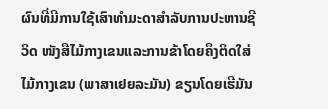ຜົນທີ່ມີການໃຊ້ເສົາທຳມະດາສຳລັບການປະຫານຊີວິດ ໜັງສືໄມ້ກາງເຂນແລະການຂ້າໂດຍຄຶງຕິດໃສ່ໄມ້ກາງເຂນ (ພາສາເຢຍລະມັນ) ຂຽນໂດຍເຮີມັນ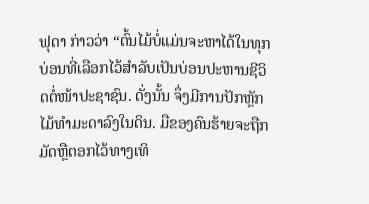ຟຸດາ ກ່າວວ່າ “ຕົ້ນໄມ້ບໍ່ແມ່ນຈະຫາໄດ້ໃນທຸກບ່ອນທີ່ເລືອກໄວ້ສຳລັບເປັນບ່ອນປະຫານຊີວິດຕໍ່ໜ້າປະຊາຊົນ. ດັ່ງນັ້ນ ຈຶ່ງມີການປັກຫຼັກໄມ້ທຳມະດາລົງໃນດິນ. ມືຂອງຄົນຮ້າຍຈະຖືກມັດຫຼືຕອກໄວ້ທາງເທິ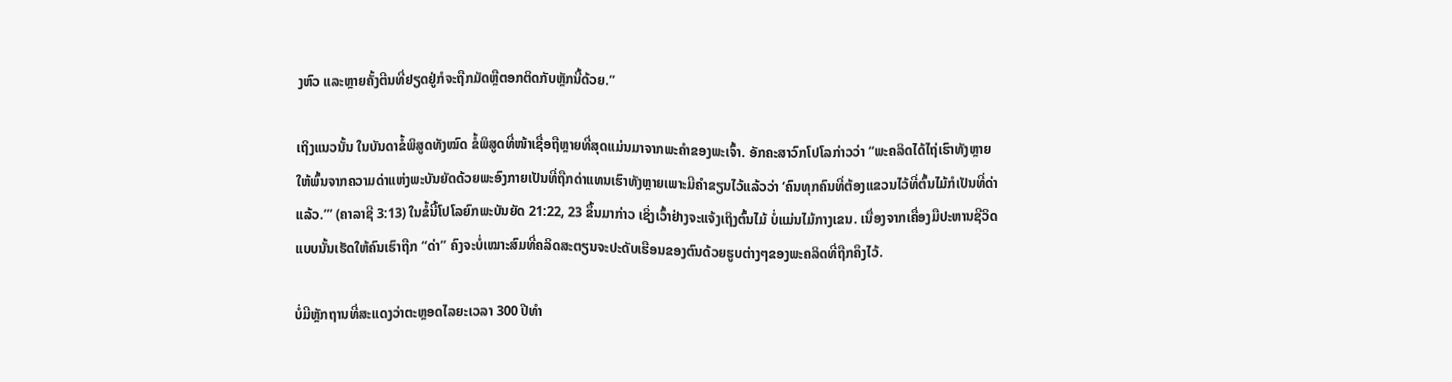ງຫົວ ແລະຫຼາຍຄັ້ງຕີນທີ່ຢຽດຢູ່ກໍຈະຖືກມັດຫຼືຕອກຕິດກັບຫຼັກນີ້ດ້ວຍ.”

ເຖິງແນວນັ້ນ ໃນບັນດາຂໍ້ພິສູດທັງໝົດ ຂໍ້ພິສູດທີ່ໜ້າເຊື່ອຖືຫຼາຍທີ່ສຸດແມ່ນມາຈາກພະຄຳຂອງພະເຈົ້າ. ອັກຄະສາວົກໂປໂລກ່າວວ່າ “ພະຄລິດໄດ້ໄຖ່ເຮົາທັງຫຼາຍໃຫ້ພົ້ນຈາກຄວາມດ່າແຫ່ງພະບັນຍັດດ້ວຍພະອົງກາຍເປັນທີ່ຖືກດ່າແທນເຮົາທັງຫຼາຍເພາະມີຄຳຂຽນໄວ້ແລ້ວວ່າ ‘ຄົນທຸກຄົນທີ່ຕ້ອງແຂວນໄວ້ທີ່ຕົ້ນໄມ້ກໍເປັນທີ່ດ່າແລ້ວ.’” (ຄາລາຊີ 3:13) ໃນຂໍ້ນີ້ໂປໂລຍົກພະບັນຍັດ 21:22, 23 ຂຶ້ນມາກ່າວ ເຊິ່ງເວົ້າຢ່າງຈະແຈ້ງເຖິງຕົ້ນໄມ້ ບໍ່ແມ່ນໄມ້ກາງເຂນ. ເນື່ອງຈາກເຄື່ອງມືປະຫານຊີວິດແບບນັ້ນເຮັດໃຫ້ຄົນເຮົາຖືກ “ດ່າ” ຄົງຈະບໍ່ເໝາະສົມທີ່ຄລິດສະຕຽນຈະປະດັບເຮືອນຂອງຕົນດ້ວຍຮູບຕ່າງໆຂອງພະຄລິດທີ່ຖືກຄຶງໄວ້.

ບໍ່ມີຫຼັກຖານທີ່ສະແດງວ່າຕະຫຼອດໄລຍະເວລາ 300 ປີທຳ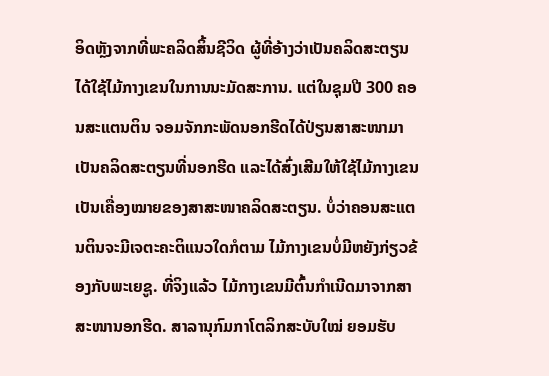ອິດຫຼັງຈາກທີ່ພະຄລິດສິ້ນຊີວິດ ຜູ້ທີ່ອ້າງວ່າເປັນຄລິດສະຕຽນໄດ້ໃຊ້ໄມ້ກາງເຂນໃນການນະມັດສະການ. ແຕ່ໃນຊຸມປີ 300 ຄອນສະແຕນຕິນ ຈອມຈັກກະພັດນອກຮີດໄດ້ປ່ຽນສາສະໜາມາເປັນຄລິດສະຕຽນທີ່ນອກຮີດ ແລະໄດ້ສົ່ງເສີມໃຫ້ໃຊ້ໄມ້ກາງເຂນເປັນເຄື່ອງໝາຍຂອງສາສະໜາຄລິດສະຕຽນ. ບໍ່ວ່າຄອນສະແຕນຕິນຈະມີເຈຕະຄະຕິແນວໃດກໍຕາມ ໄມ້ກາງເຂນບໍ່ມີຫຍັງກ່ຽວຂ້ອງກັບພະເຍຊູ. ທີ່ຈິງແລ້ວ ໄມ້ກາງເຂນມີຕົ້ນກຳເນີດມາຈາກສາສະໜານອກຮີດ. ສາລານຸກົມກາໂຕລິກສະບັບໃໝ່ ຍອມຮັບ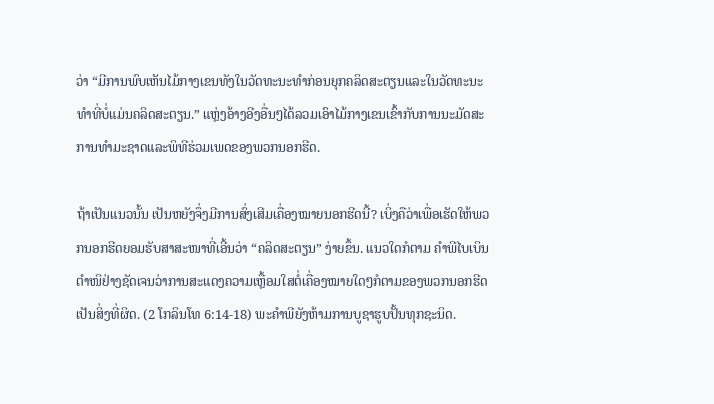ວ່າ “ມີການພົບເຫັນໄມ້ກາງເຂນທັງໃນວັດທະນະທຳກ່ອນຍຸກຄລິດສະຕຽນແລະໃນວັດທະນະທຳທີ່ບໍ່ແມ່ນຄລິດສະຕຽນ.” ແຫຼ່ງອ້າງອີງອື່ນໆໄດ້ລວມເອົາໄມ້ກາງເຂນເຂົ້າກັບການນະມັດສະການທຳມະຊາດແລະພິທີຮ່ວມເພດຂອງພວກນອກຮີດ.

ຖ້າເປັນແນວນັ້ນ ເປັນຫຍັງຈຶ່ງມີການສົ່ງເສີມເຄື່ອງໝາຍນອກຮີດນີ້? ເບິ່ງຄືວ່າເພື່ອເຮັດໃຫ້ພວກນອກຮີດຍອມຮັບສາສະໜາທີ່ເອີ້ນວ່າ “ຄລິດສະຕຽນ” ງ່າຍຂຶ້ນ. ແນວໃດກໍຕາມ ຄຳພີໄບເບິນຕຳໜິຢ່າງຊັດເຈນວ່າການສະແດງຄວາມເຫຼື້ອມໃສຕໍ່ເຄື່ອງໝາຍໃດໆກໍຕາມຂອງພວກນອກຮີດເປັນສິ່ງທີ່ຜິດ. (2 ໂກລິນໂທ 6:14-18) ພະຄຳພີຍັງຫ້າມການບູຊາຮູບປັ້ນທຸກຊະນິດ.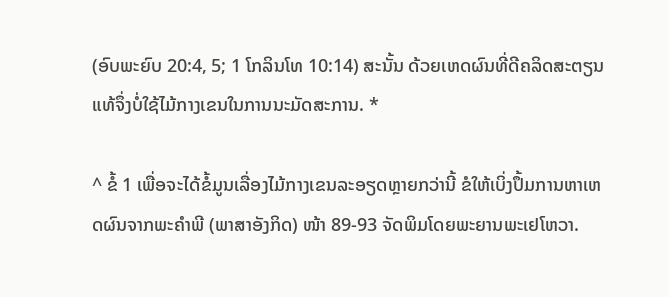(ອົບພະຍົບ 20:4, 5; 1 ໂກລິນໂທ 10:14) ສະນັ້ນ ດ້ວຍເຫດຜົນທີ່ດີຄລິດສະຕຽນແທ້ຈຶ່ງບໍ່ໃຊ້ໄມ້ກາງເຂນໃນການນະມັດສະການ. *

^ ຂໍ້ 1 ເພື່ອຈະໄດ້ຂໍ້ມູນເລື່ອງໄມ້ກາງເຂນລະອຽດຫຼາຍກວ່ານີ້ ຂໍໃຫ້ເບິ່ງປຶ້ມການຫາເຫດຜົນຈາກພະຄຳພີ (ພາສາອັງກິດ) ໜ້າ 89-93 ຈັດພິມໂດຍພະຍານພະເຢໂຫວາ.